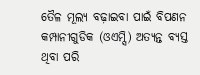ତୈଳ ମୂଲ୍ୟ ବଢ଼ାଇବା ପାଇଁ ବିପଣନ କମ୍ପାନୀଗୁଡିକ (ଓଏମ୍ସି) ଅତ୍ୟନ୍ତ ବ୍ୟସ୍ତ ଥିବା ପରି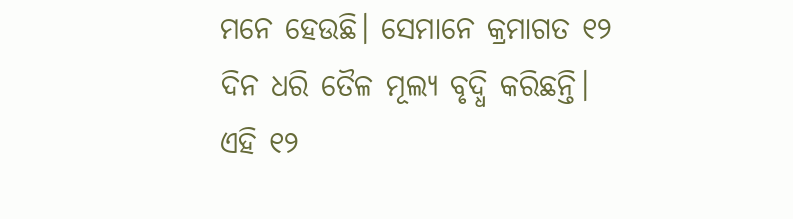ମନେ ହେଉଛି। ସେମାନେ କ୍ରମାଗତ ୧୨ ଦିନ ଧରି ତୈଳ ମୂଲ୍ୟ ବୃଦ୍ଧି କରିଛନ୍ତି। ଏହି ୧୨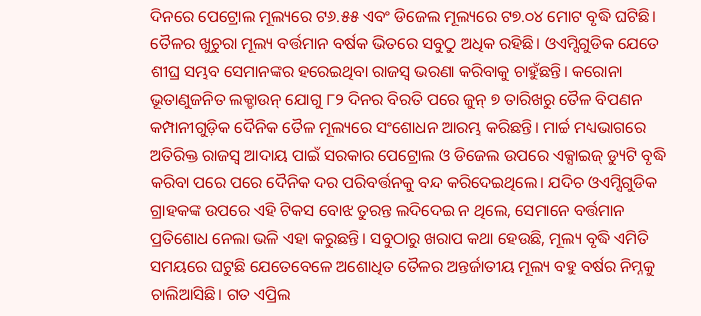ଦିନରେ ପେଟ୍ରୋଲ ମୂଲ୍ୟରେ ଟ୬.୫୫ ଏବଂ ଡିଜେଲ ମୂଲ୍ୟରେ ଟ୭.୦୪ ମୋଟ ବୃଦ୍ଧି ଘଟିଛି। ତୈଳର ଖୁଚୁରା ମୂଲ୍ୟ ବର୍ତ୍ତମାନ ବର୍ଷକ ଭିତରେ ସବୁଠୁ ଅଧିକ ରହିଛି। ଓଏମ୍ସିଗୁଡିକ ଯେତେ ଶୀଘ୍ର ସମ୍ଭବ ସେମାନଙ୍କର ହରେଇଥିବା ରାଜସ୍ବ ଭରଣା କରିବାକୁ ଚାହୁଁଛନ୍ତି। କରୋନା ଭୂତାଣୁଜନିତ ଲକ୍ଡାଉନ୍ ଯୋଗୁ ୮୨ ଦିନର ବିରତି ପରେ ଜୁନ୍ ୭ ତାରିଖରୁ ତୈଳ ବିପଣନ କମ୍ପାନୀଗୁଡ଼ିକ ଦୈନିକ ତୈଳ ମୂଲ୍ୟରେ ସଂଶୋଧନ ଆରମ୍ଭ କରିଛନ୍ତି। ମାର୍ଚ୍ଚ ମଧ୍ୟଭାଗରେ ଅତିରିକ୍ତ ରାଜସ୍ବ ଆଦାୟ ପାଇଁ ସରକାର ପେଟ୍ରୋଲ ଓ ଡିଜେଲ ଉପରେ ଏକ୍ସାଇଜ୍ ଡ୍ୟୁଟି ବୃଦ୍ଧି କରିବା ପରେ ପରେ ଦୈନିକ ଦର ପରିବର୍ତ୍ତନକୁ ବନ୍ଦ କରିଦେଇଥିଲେ। ଯଦିଚ ଓଏମ୍ସିଗୁଡିକ ଗ୍ରାହକଙ୍କ ଉପରେ ଏହି ଟିକସ ବୋଝ ତୁରନ୍ତ ଲଦିଦେଇ ନ ଥିଲେ, ସେମାନେ ବର୍ତ୍ତମାନ ପ୍ରତିଶୋଧ ନେଲା ଭଳି ଏହା କରୁଛନ୍ତି। ସବୁଠାରୁ ଖରାପ କଥା ହେଉଛି, ମୂଲ୍ୟ ବୃଦ୍ଧି ଏମିତି ସମୟରେ ଘଟୁଛି ଯେତେବେଳେ ଅଶୋଧିତ ତୈଳର ଅନ୍ତର୍ଜାତୀୟ ମୂଲ୍ୟ ବହୁ ବର୍ଷର ନିମ୍ନକୁ ଚାଲିଆସିଛି। ଗତ ଏପ୍ରିଲ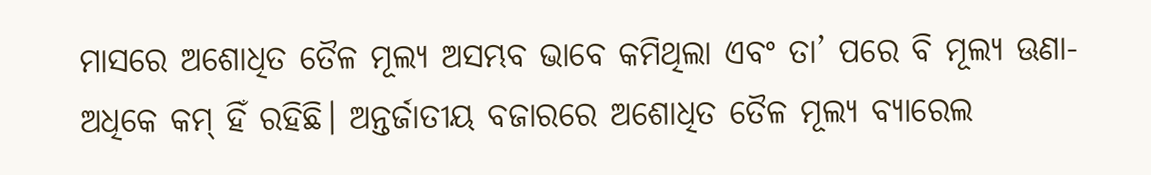ମାସରେ ଅଶୋଧିତ ତୈଳ ମୂଲ୍ୟ ଅସମ୍ଭବ ଭାବେ କମିଥିଲା ଏବଂ ତା’ ପରେ ବି ମୂଲ୍ୟ ଊଣା-ଅଧିକେ କମ୍ ହିଁ ରହିଛି। ଅନ୍ତର୍ଜାତୀୟ ବଜାରରେ ଅଶୋଧିତ ତୈଳ ମୂଲ୍ୟ ବ୍ୟାରେଲ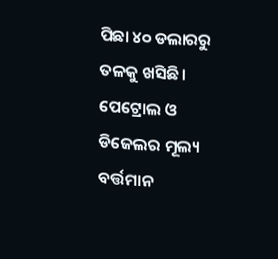ପିଛା ୪୦ ଡଲାରରୁ ତଳକୁ ଖସିଛି। ପେଟ୍ରୋଲ ଓ ଡିଜେଲର ମୂଲ୍ୟ ବର୍ତ୍ତମାନ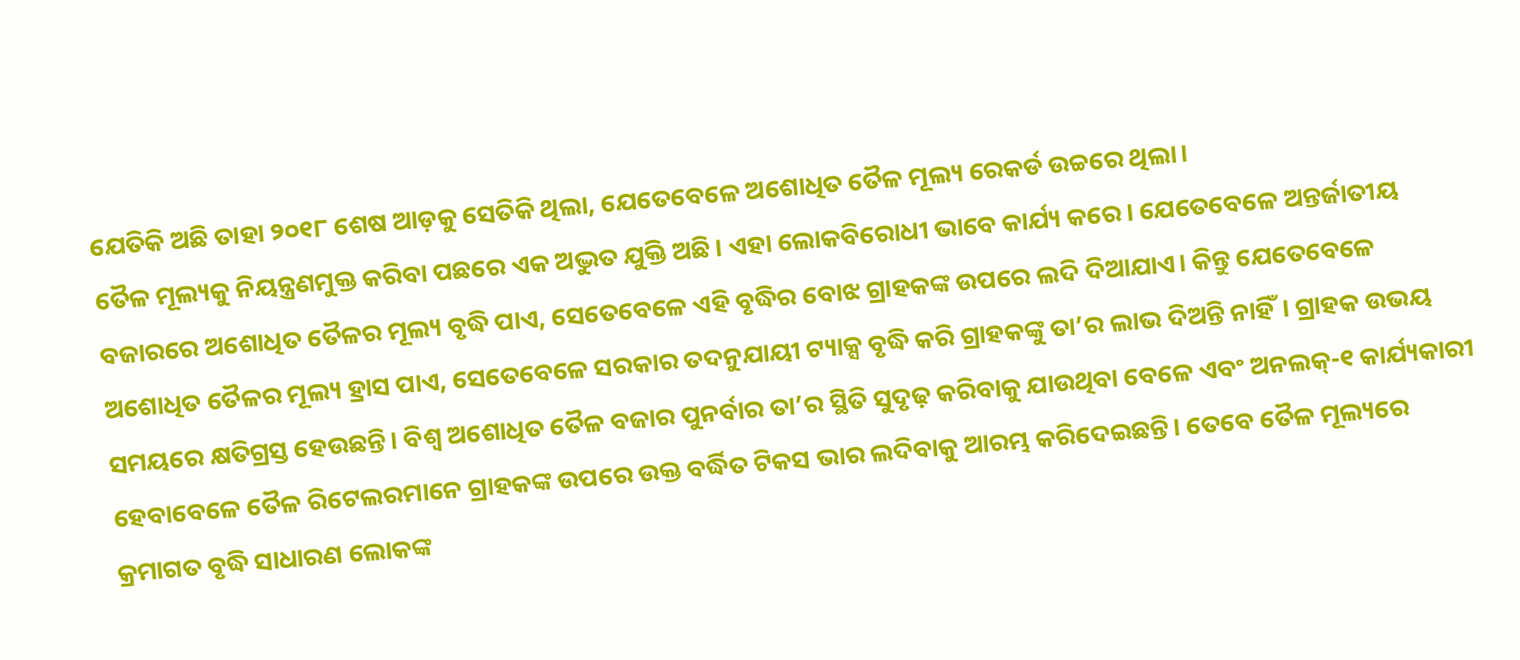ଯେତିକି ଅଛି ତାହା ୨୦୧୮ ଶେଷ ଆଡ଼କୁ ସେତିକି ଥିଲା, ଯେତେବେଳେ ଅଶୋଧିତ ତୈଳ ମୂଲ୍ୟ ରେକର୍ଡ ଉଚ୍ଚରେ ଥିଲା।
ତୈଳ ମୂଲ୍ୟକୁ ନିୟନ୍ତ୍ରଣମୁକ୍ତ କରିବା ପଛରେ ଏକ ଅଦ୍ଭୁତ ଯୁକ୍ତି ଅଛି। ଏହା ଲୋକବିରୋଧୀ ଭାବେ କାର୍ଯ୍ୟ କରେ। ଯେତେବେଳେ ଅନ୍ତର୍ଜାତୀୟ ବଜାରରେ ଅଶୋଧିତ ତୈଳର ମୂଲ୍ୟ ବୃଦ୍ଧି ପାଏ, ସେତେବେଳେ ଏହି ବୃଦ୍ଧିର ବୋଝ ଗ୍ରାହକଙ୍କ ଉପରେ ଲଦି ଦିଆଯାଏ। କିନ୍ତୁ ଯେତେବେଳେ ଅଶୋଧିତ ତୈଳର ମୂଲ୍ୟ ହ୍ରାସ ପାଏ, ସେତେବେଳେ ସରକାର ତଦନୁଯାୟୀ ଟ୍ୟାକ୍ସ ବୃଦ୍ଧି କରି ଗ୍ରାହକଙ୍କୁ ତା’ର ଲାଭ ଦିଅନ୍ତି ନାହିଁ। ଗ୍ରାହକ ଉଭୟ ସମୟରେ କ୍ଷତିଗ୍ରସ୍ତ ହେଉଛନ୍ତି। ବିଶ୍ୱ ଅଶୋଧିତ ତୈଳ ବଜାର ପୁନର୍ବାର ତା’ର ସ୍ଥିତି ସୁଦୃଢ଼ କରିବାକୁ ଯାଉଥିବା ବେଳେ ଏବଂ ଅନଲକ୍-୧ କାର୍ଯ୍ୟକାରୀ ହେବାବେଳେ ତୈଳ ରିଟେଲରମାନେ ଗ୍ରାହକଙ୍କ ଉପରେ ଉକ୍ତ ବର୍ଦ୍ଧିତ ଟିକସ ଭାର ଲଦିବାକୁ ଆରମ୍ଭ କରିଦେଇଛନ୍ତି। ତେବେ ତୈଳ ମୂଲ୍ୟରେ କ୍ରମାଗତ ବୃଦ୍ଧି ସାଧାରଣ ଲୋକଙ୍କ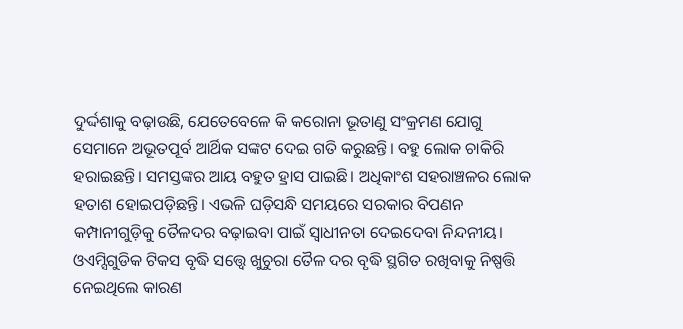ଦୁର୍ଦ୍ଦଶାକୁ ବଢ଼ାଉଛି, ଯେତେବେଳେ କି କରୋନା ଭୂତାଣୁ ସଂକ୍ରମଣ ଯୋଗୁ ସେମାନେ ଅଭୂତପୂର୍ବ ଆର୍ଥିକ ସଙ୍କଟ ଦେଇ ଗତି କରୁଛନ୍ତି। ବହୁ ଲୋକ ଚାକିରି ହରାଇଛନ୍ତି। ସମସ୍ତଙ୍କର ଆୟ ବହୁତ ହ୍ରାସ ପାଇଛି। ଅଧିକାଂଶ ସହରାଞ୍ଚଳର ଲୋକ ହତାଶ ହୋଇପଡ଼ିଛନ୍ତି। ଏଭଳି ଘଡ଼ିସନ୍ଧି ସମୟରେ ସରକାର ବିପଣନ କମ୍ପାନୀଗୁଡ଼ିକୁ ତୈଳଦର ବଢ଼ାଇବା ପାଇଁ ସ୍ବାଧୀନତା ଦେଇଦେବା ନିନ୍ଦନୀୟ। ଓଏମ୍ସିଗୁଡିକ ଟିକସ ବୃଦ୍ଧି ସତ୍ତ୍ୱେ ଖୁଚୁରା ତୈଳ ଦର ବୃଦ୍ଧି ସ୍ଥଗିତ ରଖିବାକୁ ନିଷ୍ପତ୍ତି ନେଇଥିଲେ କାରଣ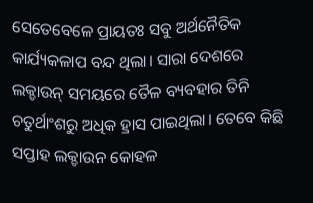ସେତେବେଳେ ପ୍ରାୟତଃ ସବୁ ଅର୍ଥନୈତିକ କାର୍ଯ୍ୟକଳାପ ବନ୍ଦ ଥିଲା। ସାରା ଦେଶରେ ଲକ୍ଡାଉନ୍ ସମୟରେ ତୈଳ ବ୍ୟବହାର ତିନି ଚତୁର୍ଥାଂଶରୁ ଅଧିକ ହ୍ରାସ ପାଇଥିଲା। ତେବେ କିଛି ସପ୍ତାହ ଲକ୍ଡାଉନ କୋହଳ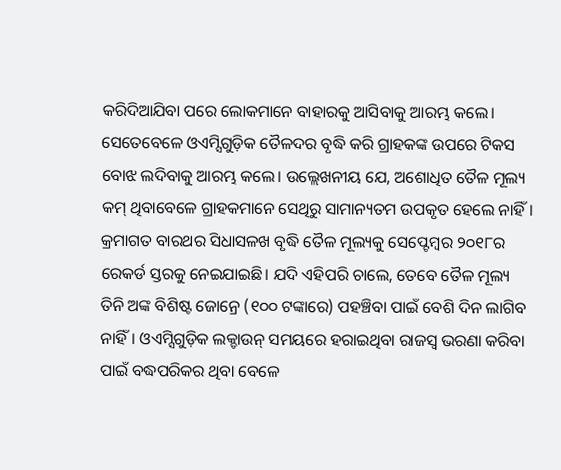କରିଦିଆଯିବା ପରେ ଲୋକମାନେ ବାହାରକୁ ଆସିବାକୁ ଆରମ୍ଭ କଲେ। ସେତେବେଳେ ଓଏମ୍ସିଗୁଡ଼ିକ ତୈଳଦର ବୃଦ୍ଧି କରି ଗ୍ରାହକଙ୍କ ଉପରେ ଟିକସ ବୋଝ ଲଦିବାକୁ ଆରମ୍ଭ କଲେ। ଉଲ୍ଲେଖନୀୟ ଯେ, ଅଶୋଧିତ ତୈଳ ମୂଲ୍ୟ କମ୍ ଥିବାବେଳେ ଗ୍ରାହକମାନେ ସେଥିରୁ ସାମାନ୍ୟତମ ଉପକୃତ ହେଲେ ନାହିଁ। କ୍ରମାଗତ ବାରଥର ସିଧାସଳଖ ବୃଦ୍ଧି ତୈଳ ମୂଲ୍ୟକୁ ସେପ୍ଟେମ୍ବର ୨୦୧୮ର ରେକର୍ଡ ସ୍ତରକୁ ନେଇଯାଇଛି। ଯଦି ଏହିପରି ଚାଲେ, ତେବେ ତୈଳ ମୂଲ୍ୟ ତିନି ଅଙ୍କ ବିଶିଷ୍ଟ ଜୋନ୍ରେ (୧୦୦ ଟଙ୍କାରେ) ପହଞ୍ଚିବା ପାଇଁ ବେଶି ଦିନ ଲାଗିବ ନାହିଁ। ଓଏମ୍ସିଗୁଡ଼ିକ ଲକ୍ଡାଉନ୍ ସମୟରେ ହରାଇଥିବା ରାଜସ୍ବ ଭରଣା କରିବା ପାଇଁ ବଦ୍ଧପରିକର ଥିବା ବେଳେ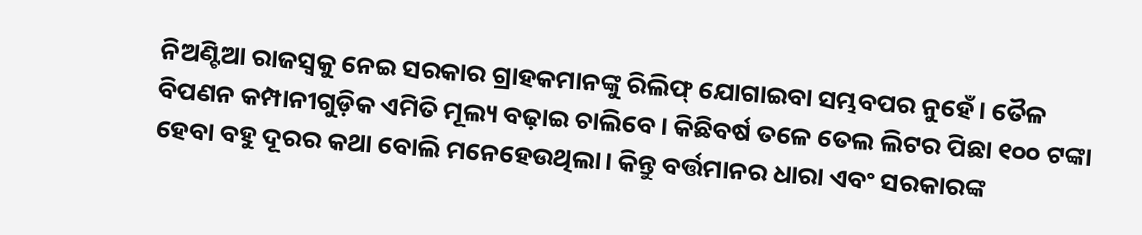ନିଅଣ୍ଟିଆ ରାଜସ୍ବକୁ ନେଇ ସରକାର ଗ୍ରାହକମାନଙ୍କୁ ରିଲିଫ୍ ଯୋଗାଇବା ସମ୍ଭବପର ନୁହେଁ। ତୈଳ ବିପଣନ କମ୍ପାନୀଗୁଡ଼ିକ ଏମିତି ମୂଲ୍ୟ ବଢ଼ାଇ ଚାଲିବେ। କିଛିବର୍ଷ ତଳେ ତେଲ ଲିଟର ପିଛା ୧୦୦ ଟଙ୍କା ହେବା ବହୁ ଦୂରର କଥା ବୋଲି ମନେହେଉଥିଲା। କିନ୍ତୁ ବର୍ତ୍ତମାନର ଧାରା ଏବଂ ସରକାରଙ୍କ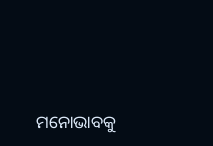ମନୋଭାବକୁ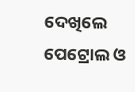ଦେଖିଲେ ପେଟ୍ରୋଲ ଓ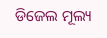ଡିଜେଲ ମୂଲ୍ୟ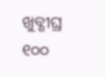ଖୁବ୍ଶୀଘ୍ର ୧୦୦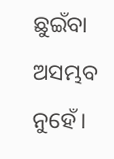ଛୁଇଁବା ଅସମ୍ଭବ ନୁହେଁ।